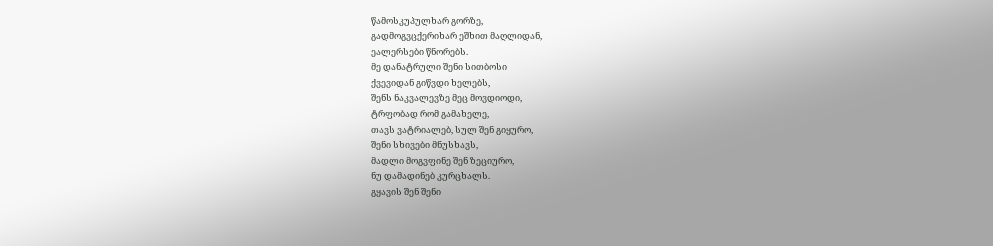წამოსკუპულხარ გორზე,
გადმოგვცქერიხარ ეშხით მაღლიდან,
ეალერსები წნორებს.
მე დანატრული შენი სითბოსი
ქვევიდან გიწვდი ხელებს,
შენს ნაკვალევზე მეც მოვდიოდი,
ტრფობად რომ გამახელე,
თავს ვატრიალებ, სულ შენ გიყურო,
შენი სხივები მნუსხავს,
მადლი მოგვფინე შენ ზეციურო,
ნუ დამადინებ კურცხალს.
გყავის შენ შენი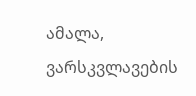ამალა,
ვარსკვლავების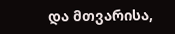და მთვარისა,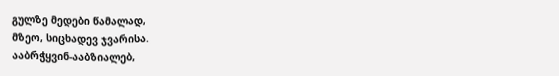გულზე მედები წამალად,
მზეო, სიცხადევ ჯვარისა.
ააბრჭყვინ-ააბზიალებ,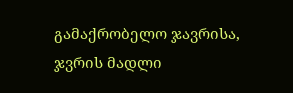გამაქრობელო ჯავრისა,
ჯვრის მადლი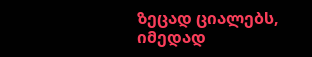ზეცად ციალებს,
იმედად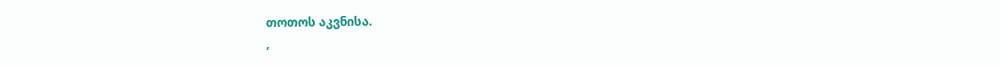თოთოს აკვნისა.
,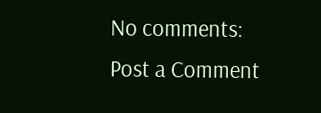No comments:
Post a Comment